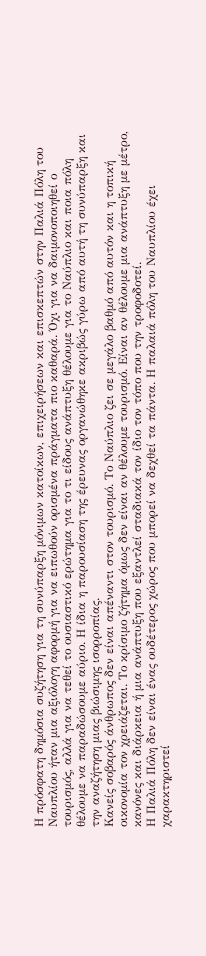Η πρόσφατη δημόσια συζήτηση για τη συνύπαρξη μόνιμων κατοίκων, επιχειρήσεων και επισκεπτών στην Παλιά Πόλη του Ναυπλίου ήταν μια αξιόλογη αφορμή για να ειπωθούν ορισμένα πράγματα πιο καθαρά. Όχι για να δαιμονοποιηθεί ο τουρισμός, αλλά για να τεθεί το ουσιαστικό ερώτημα για το τι είδους ανάπτυξη θέλουμε για το Ναύπλιο και ποια πόλη θέλουμε να παραδώσουμε αύριο. Η ίδια η παρουσίαση της έρευνας οργανώθηκε ακριβώς γύρω από αυτή τη συνύπαρξη και την αναζήτηση μιας βιώσιμης ισορροπίας.
Κανείς σοβαρός άνθρωπος δεν είναι απέναντι στον τουρισμό. Το Ναύπλιο ζει σε μεγάλο βαθμό από αυτόν και η τοπική οικονομία τον χρειάζεται. Το κρίσιμο ζήτημα όμως δεν είναι αν θέλουμε τουρισμό. Είναι αν θέλουμε μια ανάπτυξη με μέτρο, κανόνες και διάρκεια ή μια ανάπτυξη που εξαντλεί σταδιακά τον ίδιο τον τόπο που την τροφοδοτεί.
Η Παλιά Πόλη δεν είναι ένας ουδέτερος χώρος που μπορεί να δεχθεί τα πάντα. Η παλαιά πόλη του Ναυπλίου έχει χαρακτηριστεί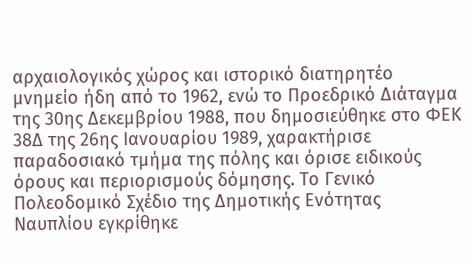αρχαιολογικός χώρος και ιστορικό διατηρητέο μνημείο ήδη από το 1962, ενώ το Προεδρικό Διάταγμα της 30ης Δεκεμβρίου 1988, που δημοσιεύθηκε στο ΦΕΚ 38Δ της 26ης Ιανουαρίου 1989, χαρακτήρισε παραδοσιακό τμήμα της πόλης και όρισε ειδικούς όρους και περιορισμούς δόμησης. Το Γενικό Πολεοδομικό Σχέδιο της Δημοτικής Ενότητας Ναυπλίου εγκρίθηκε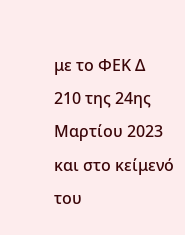με το ΦΕΚ Δ 210 της 24ης Μαρτίου 2023 και στο κείμενό του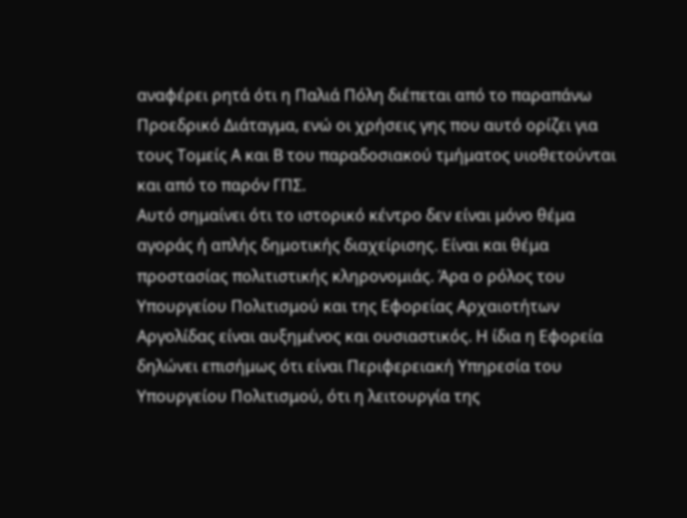αναφέρει ρητά ότι η Παλιά Πόλη διέπεται από το παραπάνω Προεδρικό Διάταγμα, ενώ οι χρήσεις γης που αυτό ορίζει για τους Τομείς Α και Β του παραδοσιακού τμήματος υιοθετούνται και από το παρόν ΓΠΣ.
Αυτό σημαίνει ότι το ιστορικό κέντρο δεν είναι μόνο θέμα αγοράς ή απλής δημοτικής διαχείρισης. Είναι και θέμα προστασίας πολιτιστικής κληρονομιάς. Άρα ο ρόλος του Υπουργείου Πολιτισμού και της Εφορείας Αρχαιοτήτων Αργολίδας είναι αυξημένος και ουσιαστικός. Η ίδια η Εφορεία δηλώνει επισήμως ότι είναι Περιφερειακή Υπηρεσία του Υπουργείου Πολιτισμού, ότι η λειτουργία της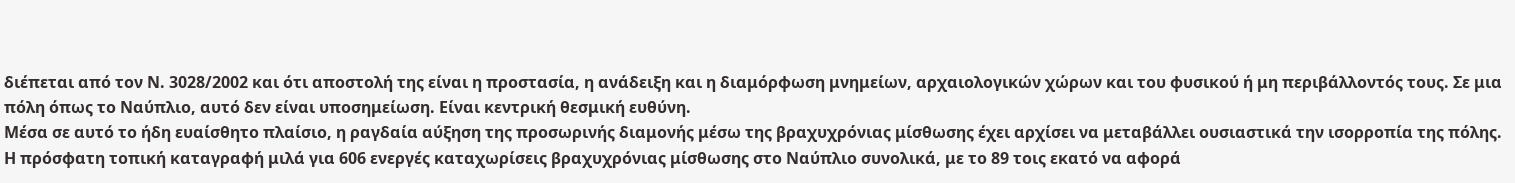διέπεται από τον Ν. 3028/2002 και ότι αποστολή της είναι η προστασία, η ανάδειξη και η διαμόρφωση μνημείων, αρχαιολογικών χώρων και του φυσικού ή μη περιβάλλοντός τους. Σε μια πόλη όπως το Ναύπλιο, αυτό δεν είναι υποσημείωση. Είναι κεντρική θεσμική ευθύνη.
Μέσα σε αυτό το ήδη ευαίσθητο πλαίσιο, η ραγδαία αύξηση της προσωρινής διαμονής μέσω της βραχυχρόνιας μίσθωσης έχει αρχίσει να μεταβάλλει ουσιαστικά την ισορροπία της πόλης. Η πρόσφατη τοπική καταγραφή μιλά για 606 ενεργές καταχωρίσεις βραχυχρόνιας μίσθωσης στο Ναύπλιο συνολικά, με το 89 τοις εκατό να αφορά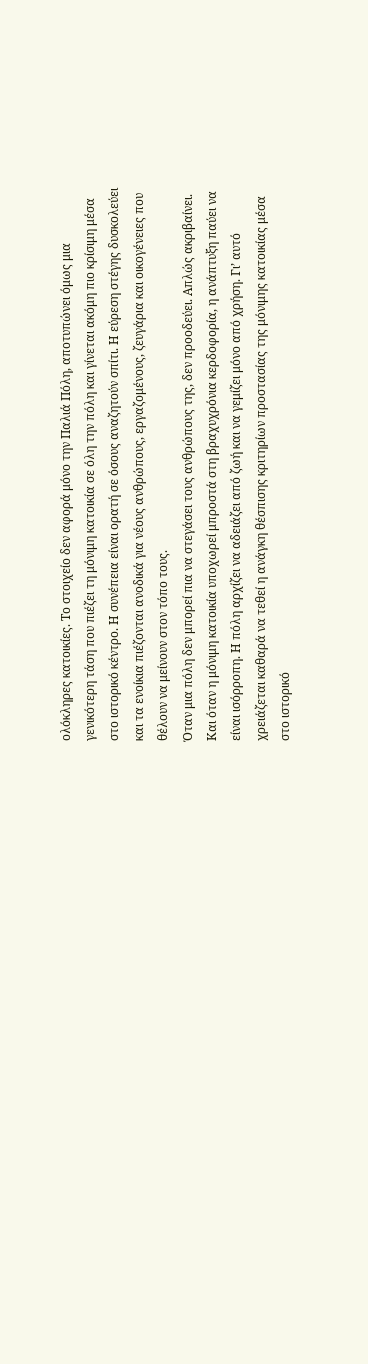ολόκληρες κατοικίες. Το στοιχείο δεν αφορά μόνο την Παλιά Πόλη, αποτυπώνει όμως μια γενικότερη τάση που πιέζει τη μόνιμη κατοικία σε όλη την πόλη και γίνεται ακόμη πιο κρίσιμη μέσα στο ιστορικό κέντρο. Η συνέπεια είναι ορατή σε όσους αναζητούν σπίτι. Η εύρεση στέγης δυσκολεύει και τα ενοίκια πιέζονται ανοδικά για νέους ανθρώπους, εργαζομένους, ζευγάρια και οικογένειες που θέλουν να μείνουν στον τόπο τους.
Όταν μια πόλη δεν μπορεί πια να στεγάσει τους ανθρώπους της, δεν προοδεύει. Απλώς ακριβαίνει. Και όταν η μόνιμη κατοικία υποχωρεί μπροστά στη βραχυχρόνια κερδοφορία, η ανάπτυξη παύει να είναι ισόρροπη. Η πόλη αρχίζει να αδειάζει από ζωή και να γεμίζει μόνο από χρήση. Γι’ αυτό χρειάζεται καθαρά να τεθεί η ανάγκη θέσπισης κριτηρίων προστασίας της μόνιμης κατοικίας μέσα στο ιστορικό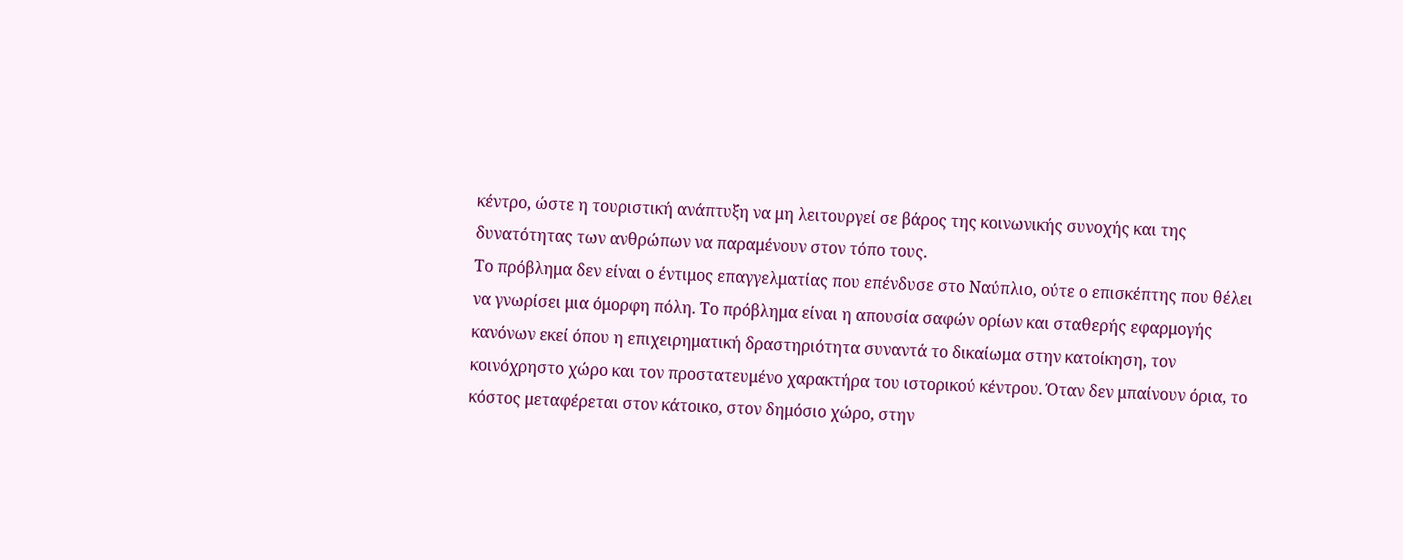κέντρο, ώστε η τουριστική ανάπτυξη να μη λειτουργεί σε βάρος της κοινωνικής συνοχής και της δυνατότητας των ανθρώπων να παραμένουν στον τόπο τους.
Το πρόβλημα δεν είναι ο έντιμος επαγγελματίας που επένδυσε στο Ναύπλιο, ούτε ο επισκέπτης που θέλει να γνωρίσει μια όμορφη πόλη. Το πρόβλημα είναι η απουσία σαφών ορίων και σταθερής εφαρμογής κανόνων εκεί όπου η επιχειρηματική δραστηριότητα συναντά το δικαίωμα στην κατοίκηση, τον κοινόχρηστο χώρο και τον προστατευμένο χαρακτήρα του ιστορικού κέντρου. Όταν δεν μπαίνουν όρια, το κόστος μεταφέρεται στον κάτοικο, στον δημόσιο χώρο, στην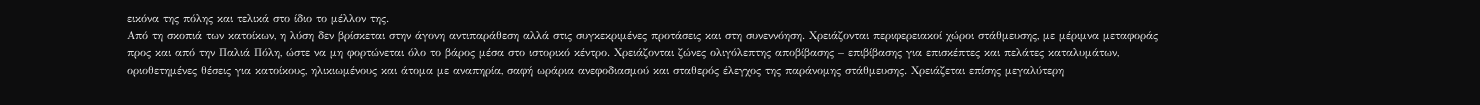εικόνα της πόλης και τελικά στο ίδιο το μέλλον της.
Από τη σκοπιά των κατοίκων, η λύση δεν βρίσκεται στην άγονη αντιπαράθεση αλλά στις συγκεκριμένες προτάσεις και στη συνεννόηση. Χρειάζονται περιφερειακοί χώροι στάθμευσης, με μέριμνα μεταφοράς προς και από την Παλιά Πόλη, ώστε να μη φορτώνεται όλο το βάρος μέσα στο ιστορικό κέντρο. Χρειάζονται ζώνες ολιγόλεπτης αποβίβασης – επιβίβασης για επισκέπτες και πελάτες καταλυμάτων, οριοθετημένες θέσεις για κατοίκους, ηλικιωμένους και άτομα με αναπηρία, σαφή ωράρια ανεφοδιασμού και σταθερός έλεγχος της παράνομης στάθμευσης. Χρειάζεται επίσης μεγαλύτερη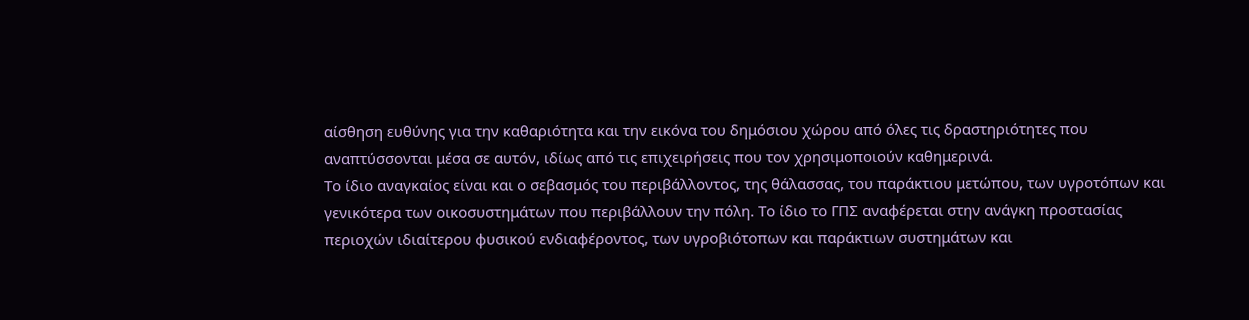αίσθηση ευθύνης για την καθαριότητα και την εικόνα του δημόσιου χώρου από όλες τις δραστηριότητες που αναπτύσσονται μέσα σε αυτόν, ιδίως από τις επιχειρήσεις που τον χρησιμοποιούν καθημερινά.
Το ίδιο αναγκαίος είναι και ο σεβασμός του περιβάλλοντος, της θάλασσας, του παράκτιου μετώπου, των υγροτόπων και γενικότερα των οικοσυστημάτων που περιβάλλουν την πόλη. Το ίδιο το ΓΠΣ αναφέρεται στην ανάγκη προστασίας περιοχών ιδιαίτερου φυσικού ενδιαφέροντος, των υγροβιότοπων και παράκτιων συστημάτων και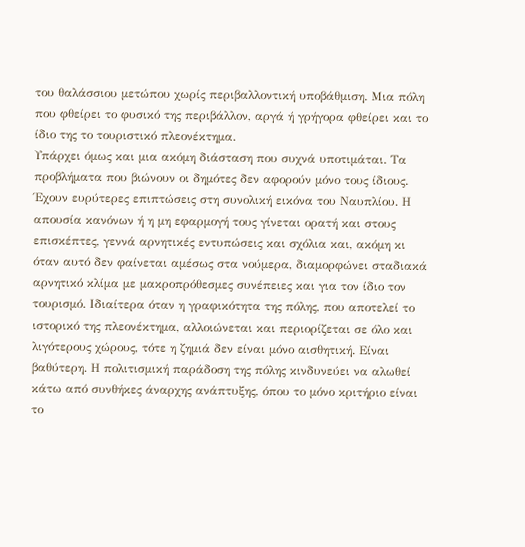του θαλάσσιου μετώπου χωρίς περιβαλλοντική υποβάθμιση. Μια πόλη που φθείρει το φυσικό της περιβάλλον, αργά ή γρήγορα φθείρει και το ίδιο της το τουριστικό πλεονέκτημα.
Υπάρχει όμως και μια ακόμη διάσταση που συχνά υποτιμάται. Τα προβλήματα που βιώνουν οι δημότες δεν αφορούν μόνο τους ίδιους. Έχουν ευρύτερες επιπτώσεις στη συνολική εικόνα του Ναυπλίου. Η απουσία κανόνων ή η μη εφαρμογή τους γίνεται ορατή και στους επισκέπτες, γεννά αρνητικές εντυπώσεις και σχόλια και, ακόμη κι όταν αυτό δεν φαίνεται αμέσως στα νούμερα, διαμορφώνει σταδιακά αρνητικό κλίμα με μακροπρόθεσμες συνέπειες και για τον ίδιο τον τουρισμό. Ιδιαίτερα όταν η γραφικότητα της πόλης, που αποτελεί το ιστορικό της πλεονέκτημα, αλλοιώνεται και περιορίζεται σε όλο και λιγότερους χώρους, τότε η ζημιά δεν είναι μόνο αισθητική. Είναι βαθύτερη. Η πολιτισμική παράδοση της πόλης κινδυνεύει να αλωθεί κάτω από συνθήκες άναρχης ανάπτυξης, όπου το μόνο κριτήριο είναι το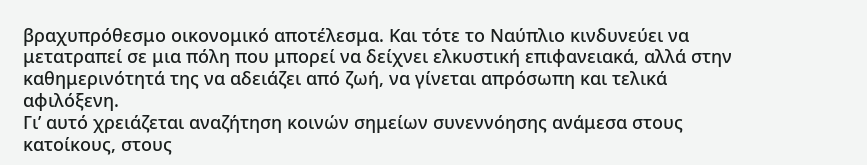βραχυπρόθεσμο οικονομικό αποτέλεσμα. Και τότε το Ναύπλιο κινδυνεύει να μετατραπεί σε μια πόλη που μπορεί να δείχνει ελκυστική επιφανειακά, αλλά στην καθημερινότητά της να αδειάζει από ζωή, να γίνεται απρόσωπη και τελικά αφιλόξενη.
Γι’ αυτό χρειάζεται αναζήτηση κοινών σημείων συνεννόησης ανάμεσα στους κατοίκους, στους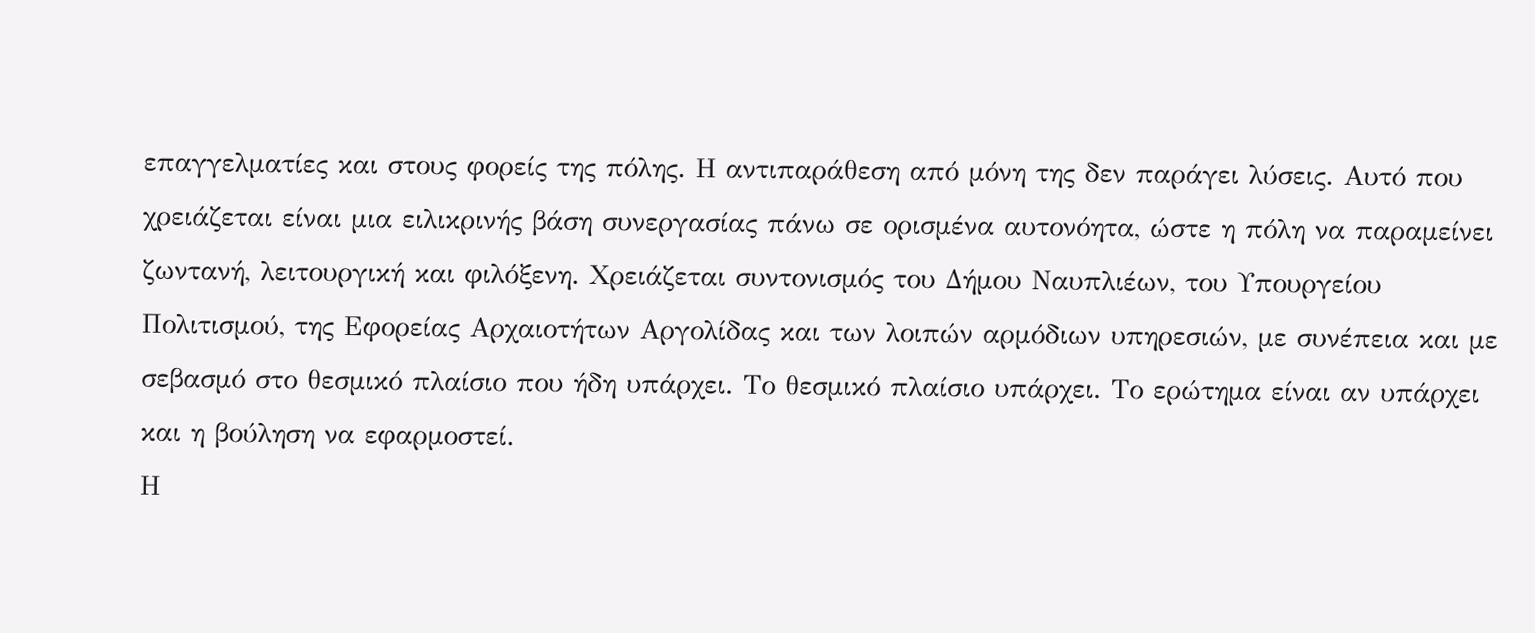επαγγελματίες και στους φορείς της πόλης. Η αντιπαράθεση από μόνη της δεν παράγει λύσεις. Αυτό που χρειάζεται είναι μια ειλικρινής βάση συνεργασίας πάνω σε ορισμένα αυτονόητα, ώστε η πόλη να παραμείνει ζωντανή, λειτουργική και φιλόξενη. Χρειάζεται συντονισμός του Δήμου Ναυπλιέων, του Υπουργείου Πολιτισμού, της Εφορείας Αρχαιοτήτων Αργολίδας και των λοιπών αρμόδιων υπηρεσιών, με συνέπεια και με σεβασμό στο θεσμικό πλαίσιο που ήδη υπάρχει. Το θεσμικό πλαίσιο υπάρχει. Το ερώτημα είναι αν υπάρχει και η βούληση να εφαρμοστεί.
Η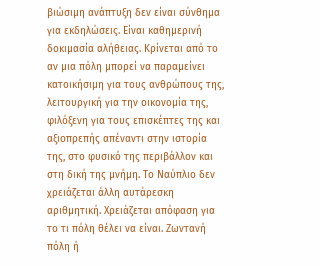βιώσιμη ανάπτυξη δεν είναι σύνθημα για εκδηλώσεις. Είναι καθημερινή δοκιμασία αλήθειας. Κρίνεται από το αν μια πόλη μπορεί να παραμείνει κατοικήσιμη για τους ανθρώπους της, λειτουργική για την οικονομία της, φιλόξενη για τους επισκέπτες της και αξιοπρεπής απέναντι στην ιστορία της, στο φυσικό της περιβάλλον και στη δική της μνήμη. Το Ναύπλιο δεν χρειάζεται άλλη αυτάρεσκη αριθμητική. Χρειάζεται απόφαση για το τι πόλη θέλει να είναι. Ζωντανή πόλη ή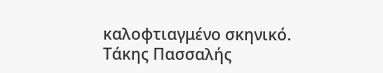καλοφτιαγμένο σκηνικό.
Τάκης Πασσαλής